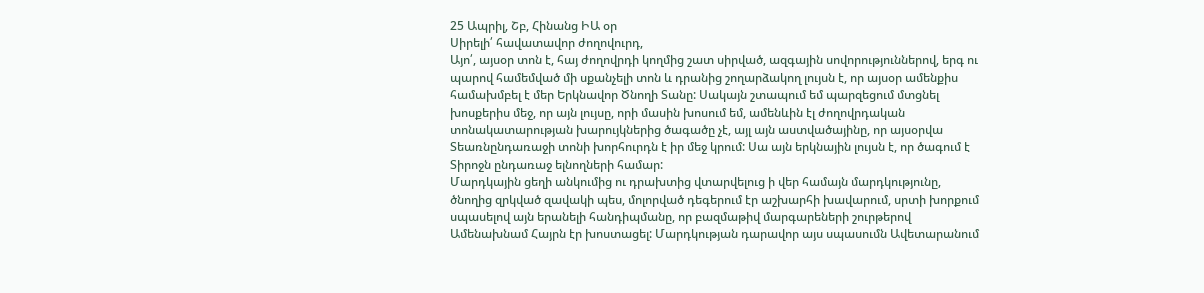25 Ապրիլ, Շբ, Հինանց ԻԱ օր
Սիրելի՛ հավատավոր ժողովուրդ,
Այո՛, այսօր տոն է, հայ ժողովրդի կողմից շատ սիրված, ազգային սովորություններով, երգ ու պարով համեմված մի սքանչելի տոն և դրանից շողարձակող լույսն է, որ այսօր ամենքիս համախմբել է մեր Երկնավոր Ծնողի Տանը: Սակայն շտապում եմ պարզեցում մտցնել խոսքերիս մեջ, որ այն լույսը, որի մասին խոսում եմ, ամենևին էլ ժողովրդական տոնակատարության խարույկներից ծագածը չէ, այլ այն աստվածայինը, որ այսօրվա Տեառնընդառաջի տոնի խորհուրդն է իր մեջ կրում: Սա այն երկնային լույսն է, որ ծագում է Տիրոջն ընդառաջ ելնողների համար:
Մարդկային ցեղի անկումից ու դրախտից վտարվելուց ի վեր համայն մարդկությունը, ծնողից զրկված զավակի պես, մոլորված դեգերում էր աշխարհի խավարում, սրտի խորքում սպասելով այն երանելի հանդիպմանը, որ բազմաթիվ մարգարեների շուրթերով Ամենախնամ Հայրն էր խոստացել: Մարդկության դարավոր այս սպասումն Ավետարանում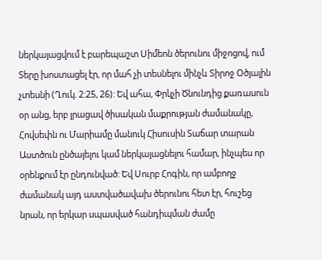ներկայացվում է բարեպաշտ Սիմեոն ծերունու միջոցով, ում Տերը խոստացել էր, որ մահ չի տեսնելու մինչև Տիրոջ Օծյալին չտեսնի (Ղուկ. 2:25, 26): Եվ ահա, Փրկչի Ծնունդից քառասուն օր անց, երբ լրացավ ծիսական մաքրության ժամանակը, Հովսեփն ու Մարիամը մանուկ Հիսուսին Տաճար տարան Աստծուն ընծայելու կամ ներկայացնելու համար, ինչպես որ օրենքում էր ընդունված: Եվ Սուրբ Հոգին, որ ամբողջ ժամանակ այդ աստվածավախ ծերունու հետ էր, հուշեց նրան, որ երկար սպասված հանդիպման ժամը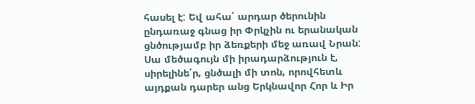հասել է: Եվ ահա՛ արդար ծերունին ընդառաջ գնաց իր Փրկչին ու երանական ցնծությամբ իր ձեռքերի մեջ առավ Նրան: Սա մեծագույն մի իրադարձություն է, սիրելինե՛ր, ցնծալի մի տոն, որովհետև այդքան դարեր անց Երկնավոր Հոր և Իր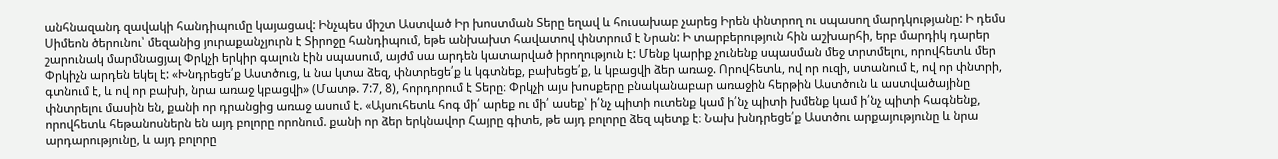անհնազանդ զավակի հանդիպումը կայացավ: Ինչպես միշտ Աստված Իր խոստման Տերը եղավ և հուսախաբ չարեց Իրեն փնտրող ու սպասող մարդկությանը: Ի դեմս Սիմեոն ծերունու՝ մեզանից յուրաքանչյուրն է Տիրոջը հանդիպում, եթե անխախտ հավատով փնտրում է Նրան: Ի տարբերություն հին աշխարհի, երբ մարդիկ դարեր շարունակ մարմնացյալ Փրկչի երկիր գալուն էին սպասում, այժմ սա արդեն կատարված իրողություն է: Մենք կարիք չունենք սպասման մեջ տրտմելու, որովհետև մեր Փրկիչն արդեն եկել է: «Խնդրեցե՛ք Աստծուց, և նա կտա ձեզ, փնտրեցե՛ք և կգտնեք, բախեցե՛ք, և կբացվի ձեր առաջ. Որովհետև, ով որ ուզի, ստանում է, ով որ փնտրի, գտնում է, և ով որ բախի, նրա առաջ կբացվի» (Մատթ. 7:7, 8), հորդորում է Տերը։ Փրկչի այս խոսքերը բնականաբար առաջին հերթին Աստծուն և աստվածայինը փնտրելու մասին են, քանի որ դրանցից առաջ ասում է. «Այսուհետև հոգ մի՛ արեք ու մի՛ ասեք՝ ի՛նչ պիտի ուտենք կամ ի՛նչ պիտի խմենք կամ ի՛նչ պիտի հագնենք, որովհետև հեթանոսներն են այդ բոլորը որոնում. քանի որ ձեր երկնավոր Հայրը գիտե, թե այդ բոլորը ձեզ պետք է։ Նախ խնդրեցե՛ք Աստծու արքայությունը և նրա արդարությունը, և այդ բոլորը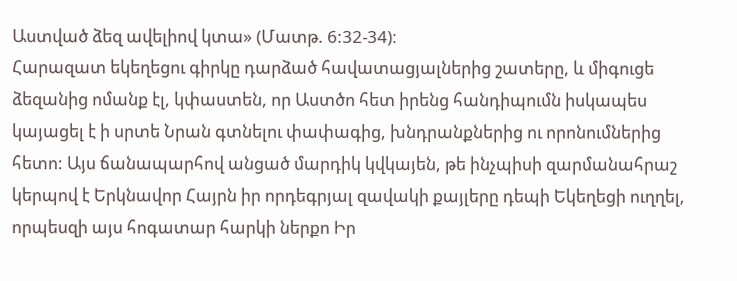Աստված ձեզ ավելիով կտա» (Մատթ. 6:32-34)։
Հարազատ եկեղեցու գիրկը դարձած հավատացյալներից շատերը, և միգուցե ձեզանից ոմանք էլ, կփաստեն, որ Աստծո հետ իրենց հանդիպումն իսկապես կայացել է ի սրտե Նրան գտնելու փափագից, խնդրանքներից ու որոնումներից հետո: Այս ճանապարհով անցած մարդիկ կվկայեն, թե ինչպիսի զարմանահրաշ կերպով է Երկնավոր Հայրն իր որդեգրյալ զավակի քայլերը դեպի Եկեղեցի ուղղել, որպեսզի այս հոգատար հարկի ներքո Իր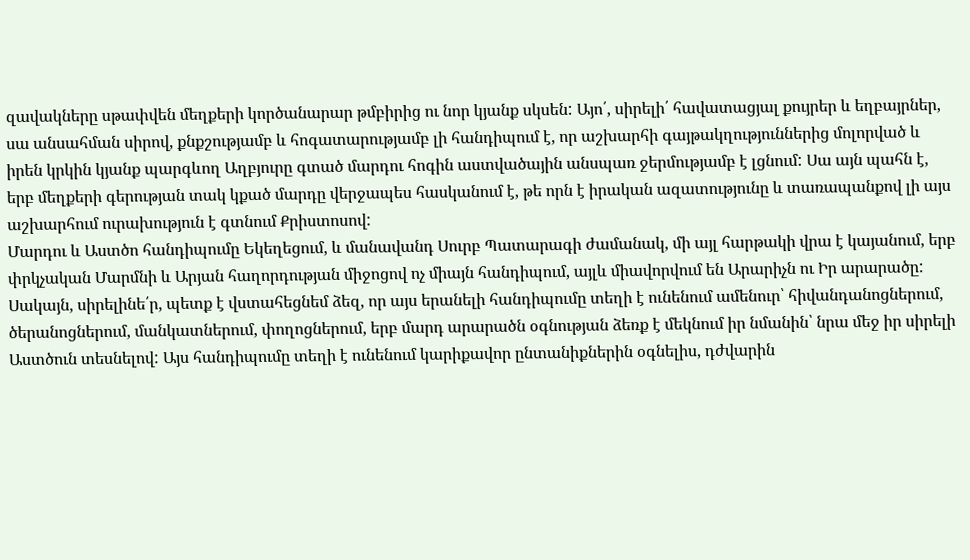զավակները սթափվեն մեղքերի կործանարար թմբիրից ու նոր կյանք սկսեն: Այո՛, սիրելի՛ հավատացյալ քույրեր և եղբայրներ, սա անսահման սիրով, քնքշությամբ և հոգատարությամբ լի հանդիպում է, որ աշխարհի գայթակղություններից մոլորված և իրեն կրկին կյանք պարգևող Աղբյուրը գտած մարդու հոգին աստվածային անսպառ ջերմությամբ է լցնում: Սա այն պահն է, երբ մեղքերի գերության տակ կքած մարդը վերջապես հասկանում է, թե որն է իրական ազատությունը և տառապանքով լի այս աշխարհում ուրախություն է գտնում Քրիստոսով:
Մարդու և Աստծո հանդիպումը Եկեղեցում, և մանավանդ Սուրբ Պատարագի ժամանակ, մի այլ հարթակի վրա է կայանում, երբ փրկչական Մարմնի և Արյան հաղորդության միջոցով ոչ միայն հանդիպում, այլև միավորվում են Արարիչն ու Իր արարածը: Սակայն, սիրելինե՛ր, պետք է վստահեցնեմ ձեզ, որ այս երանելի հանդիպումը տեղի է ունենում ամենուր՝ հիվանդանոցներում, ծերանոցներում, մանկատներում, փողոցներում, երբ մարդ արարածն օգնության ձեռք է մեկնում իր նմանին՝ նրա մեջ իր սիրելի Աստծուն տեսնելով: Այս հանդիպումը տեղի է ունենում կարիքավոր ընտանիքներին օգնելիս, դժվարին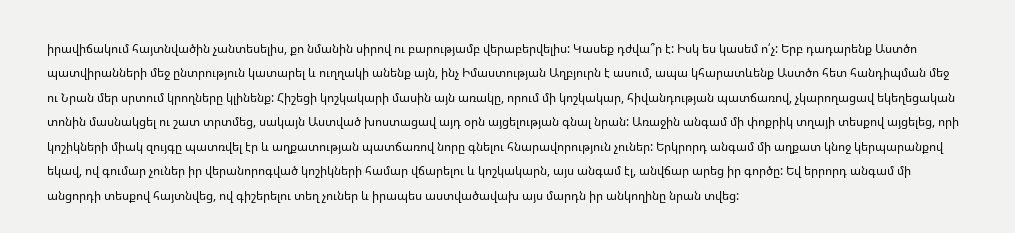իրավիճակում հայտնվածին չանտեսելիս, քո նմանին սիրով ու բարությամբ վերաբերվելիս: Կասեք դժվա՞ր է: Իսկ ես կասեմ ո՛չ: Երբ դադարենք Աստծո պատվիրանների մեջ ընտրություն կատարել և ուղղակի անենք այն, ինչ Իմաստության Աղբյուրն է ասում, ապա կհարատևենք Աստծո հետ հանդիպման մեջ ու Նրան մեր սրտում կրողները կլինենք: Հիշեցի կոշկակարի մասին այն առակը, որում մի կոշկակար, հիվանդության պատճառով, չկարողացավ եկեղեցական տոնին մասնակցել ու շատ տրտմեց, սակայն Աստված խոստացավ այդ օրն այցելության գնալ նրան: Առաջին անգամ մի փոքրիկ տղայի տեսքով այցելեց, որի կոշիկների միակ զույգը պատռվել էր և աղքատության պատճառով նորը գնելու հնարավորություն չուներ: Երկրորդ անգամ մի աղքատ կնոջ կերպարանքով եկավ, ով գումար չուներ իր վերանորոգված կոշիկների համար վճարելու և կոշկակարն, այս անգամ էլ, անվճար արեց իր գործը: Եվ երրորդ անգամ մի անցորդի տեսքով հայտնվեց, ով գիշերելու տեղ չուներ և իրապես աստվածավախ այս մարդն իր անկողինը նրան տվեց: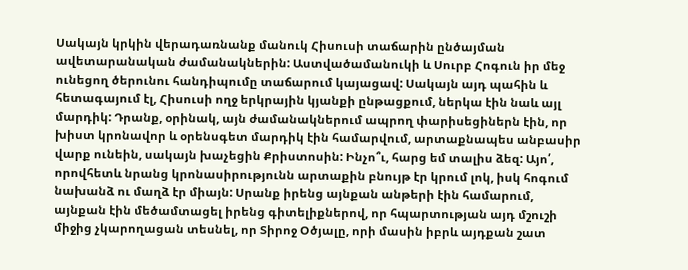Սակայն կրկին վերադառնանք մանուկ Հիսուսի տաճարին ընծայման ավետարանական ժամանակներին: Աստվածամանուկի և Սուրբ Հոգուն իր մեջ ունեցող ծերունու հանդիպումը տաճարում կայացավ: Սակայն այդ պահին և հետագայում էլ, Հիսուսի ողջ երկրային կյանքի ընթացքում, ներկա էին նաև այլ մարդիկ: Դրանք, օրինակ, այն ժամանակներում ապրող փարիսեցիներն էին, որ խիստ կրոնավոր և օրենսգետ մարդիկ էին համարվում, արտաքնապես անբասիր վարք ունեին, սակայն խաչեցին Քրիստոսին: Ինչո՞ւ, հարց եմ տալիս ձեզ: Այո՛, որովհետև նրանց կրոնասիրությունն արտաքին բնույթ էր կրում լոկ, իսկ հոգում նախանձ ու մաղձ էր միայն: Սրանք իրենց այնքան անթերի էին համարում, այնքան էին մեծամտացել իրենց գիտելիքներով, որ հպարտության այդ մշուշի միջից չկարողացան տեսնել, որ Տիրոջ Օծյալը, որի մասին իբրև այդքան շատ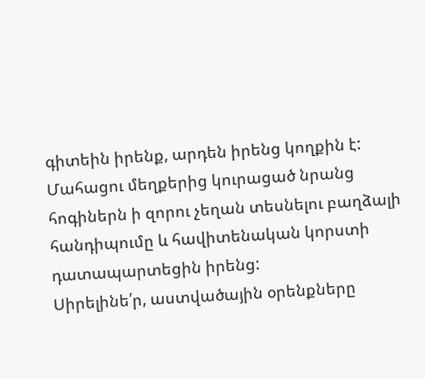գիտեին իրենք, արդեն իրենց կողքին է: Մահացու մեղքերից կուրացած նրանց հոգիներն ի զորու չեղան տեսնելու բաղձալի հանդիպումը և հավիտենական կորստի դատապարտեցին իրենց:
Սիրելինե՛ր, աստվածային օրենքները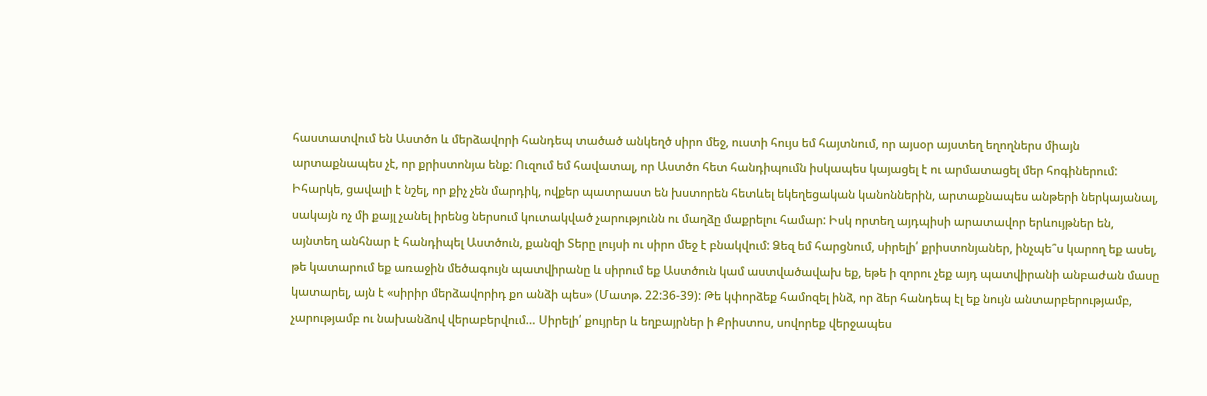հաստատվում են Աստծո և մերձավորի հանդեպ տածած անկեղծ սիրո մեջ, ուստի հույս եմ հայտնում, որ այսօր այստեղ եղողներս միայն արտաքնապես չէ, որ քրիստոնյա ենք: Ուզում եմ հավատալ, որ Աստծո հետ հանդիպումն իսկապես կայացել է ու արմատացել մեր հոգիներում: Իհարկե, ցավալի է նշել, որ քիչ չեն մարդիկ, ովքեր պատրաստ են խստորեն հետևել եկեղեցական կանոններին, արտաքնապես անթերի ներկայանալ, սակայն ոչ մի քայլ չանել իրենց ներսում կուտակված չարությունն ու մաղձը մաքրելու համար: Իսկ որտեղ այդպիսի արատավոր երևույթներ են, այնտեղ անհնար է հանդիպել Աստծուն, քանզի Տերը լույսի ու սիրո մեջ է բնակվում: Ձեզ եմ հարցնում, սիրելի՛ քրիստոնյաներ, ինչպե՞ս կարող եք ասել, թե կատարում եք առաջին մեծագույն պատվիրանը և սիրում եք Աստծուն կամ աստվածավախ եք, եթե ի զորու չեք այդ պատվիրանի անբաժան մասը կատարել, այն է «սիրիր մերձավորիդ քո անձի պես» (Մատթ. 22:36-39): Թե կփորձեք համոզել ինձ, որ ձեր հանդեպ էլ եք նույն անտարբերությամբ, չարությամբ ու նախանձով վերաբերվում… Սիրելի՛ քույրեր և եղբայրներ ի Քրիստոս, սովորեք վերջապես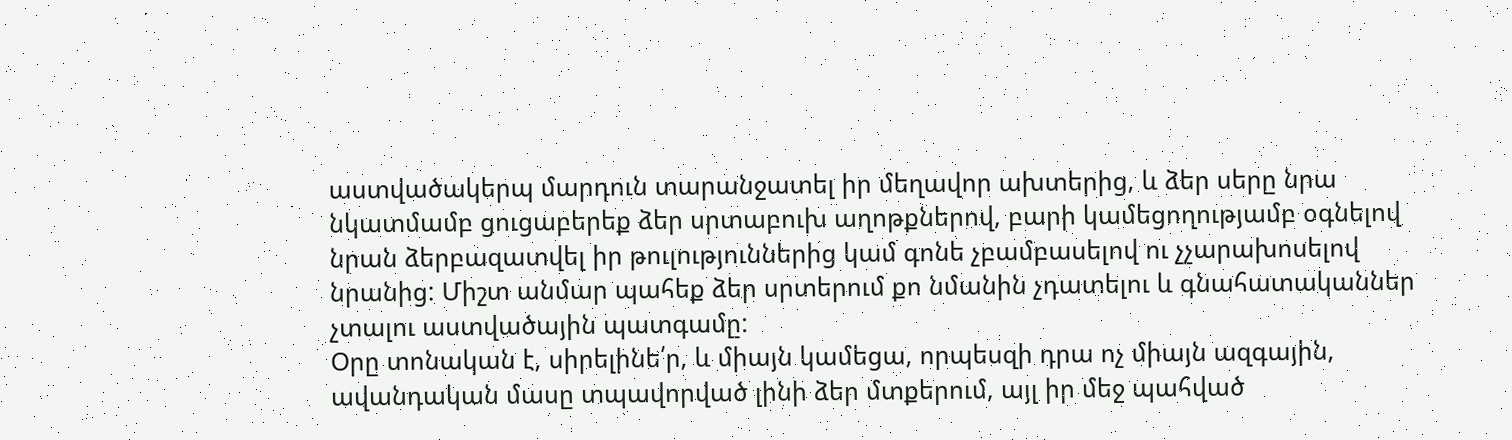աստվածակերպ մարդուն տարանջատել իր մեղավոր ախտերից, և ձեր սերը նրա նկատմամբ ցուցաբերեք ձեր սրտաբուխ աղոթքներով, բարի կամեցողությամբ օգնելով նրան ձերբազատվել իր թուլություններից կամ գոնե չբամբասելով ու չչարախոսելով նրանից: Միշտ անմար պահեք ձեր սրտերում քո նմանին չդատելու և գնահատականներ չտալու աստվածային պատգամը:
Օրը տոնական է, սիրելինե՛ր, և միայն կամեցա, որպեսզի դրա ոչ միայն ազգային, ավանդական մասը տպավորված լինի ձեր մտքերում, այլ իր մեջ պահված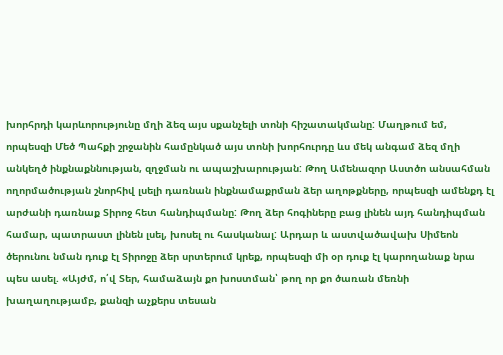խորհրդի կարևորությունը մղի ձեզ այս սքանչելի տոնի հիշատակմանը: Մաղթում եմ, որպեսզի Մեծ Պահքի շրջանին համընկած այս տոնի խորհուրդը ևս մեկ անգամ ձեզ մղի անկեղծ ինքնաքննության, զղջման ու ապաշխարության: Թող Ամենազոր Աստծո անսահման ողորմածության շնորհիվ լսելի դառնան ինքնամաքրման ձեր աղոթքները, որպեսզի ամենքդ էլ արժանի դառնաք Տիրոջ հետ հանդիպմանը: Թող ձեր հոգիները բաց լինեն այդ հանդիպման համար, պատրաստ լինեն լսել, խոսել ու հասկանալ: Արդար և աստվածավախ Սիմեոն ծերունու նման դուք էլ Տիրոջը ձեր սրտերում կրեք, որպեսզի մի օր դուք էլ կարողանաք նրա պես ասել. «Այժմ, ո՛վ Տեր, համաձայն քո խոստման՝ թող որ քո ծառան մեռնի խաղաղությամբ, քանզի աչքերս տեսան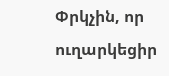Փրկչին, որ ուղարկեցիր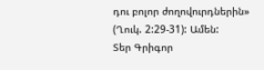դու բոլոր ժողովուրդներին» (Ղուկ. 2:29-31): Ամեն:
Տեր Գրիգոր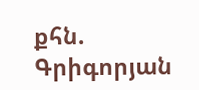քհն. Գրիգորյան